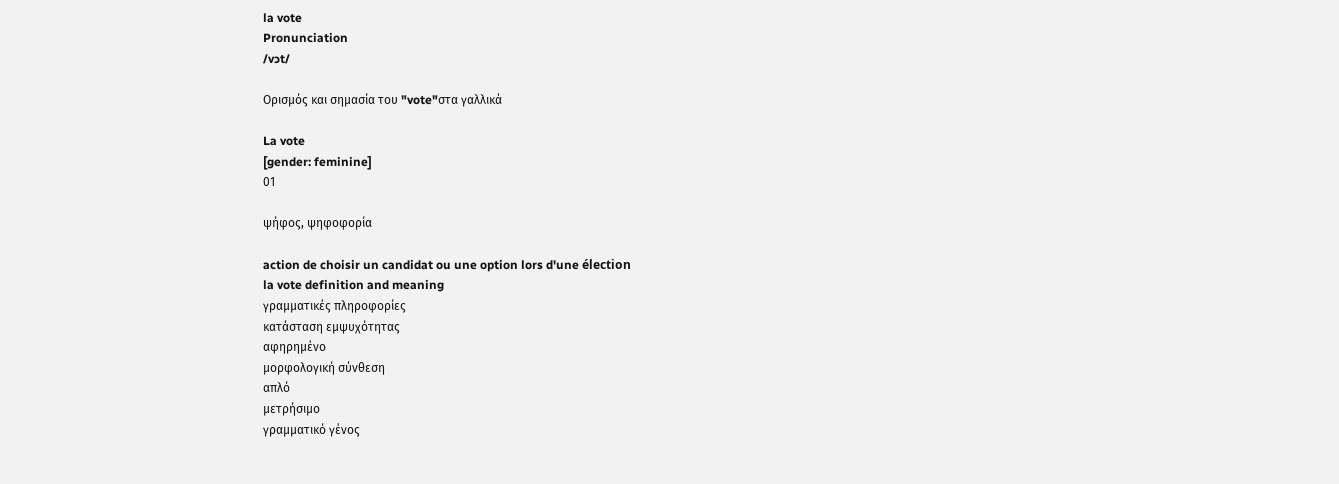la vote
Pronunciation
/vɔt/

Ορισμός και σημασία του "vote"στα γαλλικά

La vote
[gender: feminine]
01

ψήφος, ψηφοφορία

action de choisir un candidat ou une option lors d'une élection
la vote definition and meaning
γραμματικές πληροφορίες
κατάσταση εμψυχότητας
αφηρημένο
μορφολογική σύνθεση
απλό
μετρήσιμο
γραμματικό γένος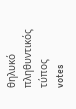θηλυκό
πληθυντικός τύπος
votes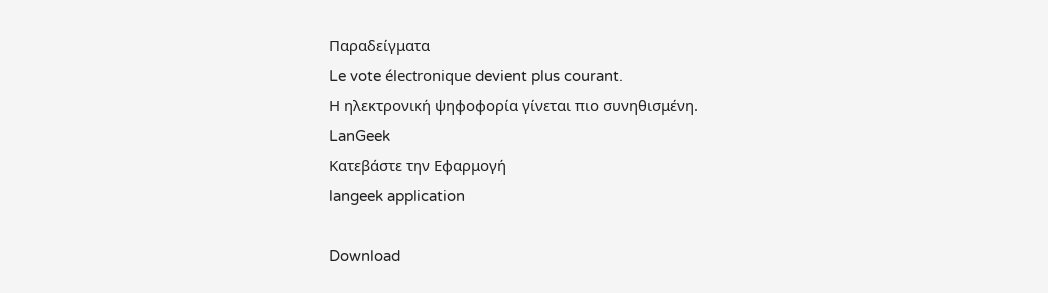Παραδείγματα
Le vote électronique devient plus courant.
Η ηλεκτρονική ψηφοφορία γίνεται πιο συνηθισμένη.
LanGeek
Κατεβάστε την Εφαρμογή
langeek application

Download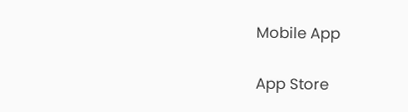Mobile App

App Store